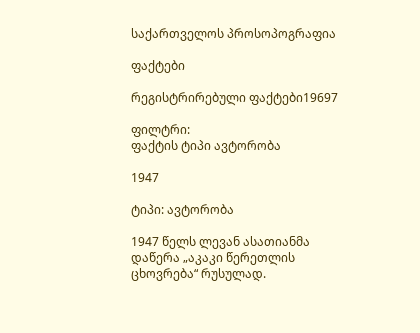საქართველოს პროსოპოგრაფია

ფაქტები

რეგისტრირებული ფაქტები19697

ფილტრი:
ფაქტის ტიპი ავტორობა

1947

ტიპი: ავტორობა

1947 წელს ლევან ასათიანმა დაწერა „აკაკი წერეთლის ცხოვრება“ რუსულად.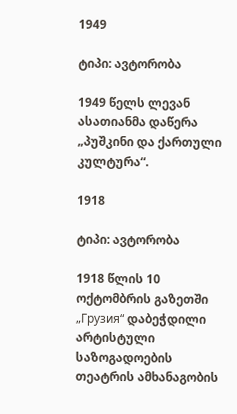1949

ტიპი: ავტორობა

1949 წელს ლევან ასათიანმა დაწერა „პუშკინი და ქართული კულტურა“.

1918

ტიპი: ავტორობა

1918 წლის 10 ოქტომბრის გაზეთში „Грузия“ დაბეჭდილი არტისტული საზოგადოების თეატრის ამხანაგობის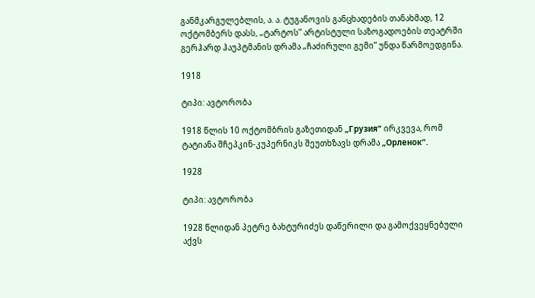განმკარგულებლის, ა. ა. ტუგანოვის განცხადების თანახმად, 12 ოქტომბერს დასს, „ტარტოს“ არტისტული საზოგადოების თეატრში გერჰარდ ჰაუპტმანის დრამა „ჩაძირული გემი“ უნდა წარმოედგინა.

1918

ტიპი: ავტორობა

1918 წლის 10 ოქტომბრის გაზეთიდან „Грузия“ ირკვევა, რომ ტატიანა შჩეპკინ-კუპერნიკს შეუთხზავს დრამა „Орленок“.

1928

ტიპი: ავტორობა

1928 წლიდან პეტრე ბახტურიძეს დაწერილი და გამოქვეყნებული აქვს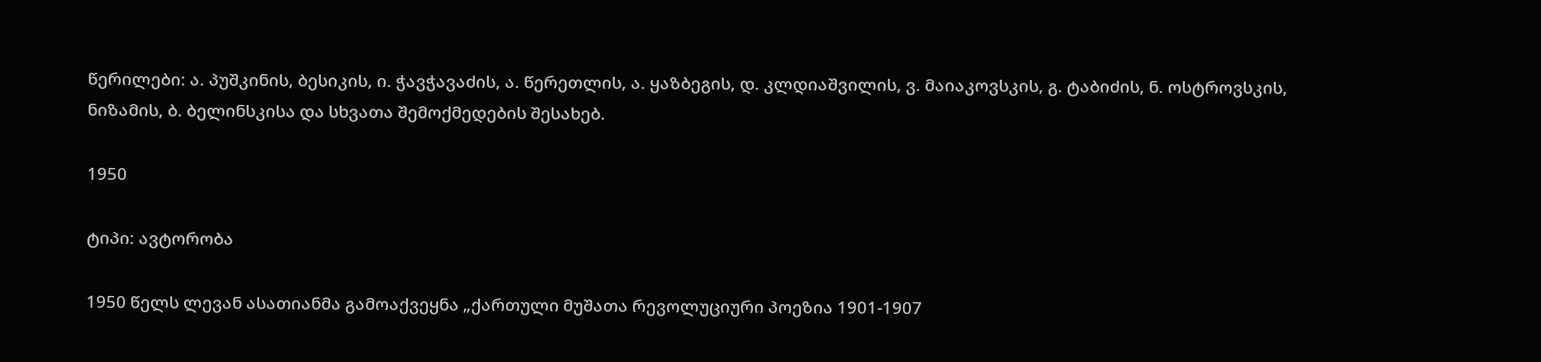წერილები: ა. პუშკინის, ბესიკის, ი. ჭავჭავაძის, ა. წერეთლის, ა. ყაზბეგის, დ. კლდიაშვილის, ვ. მაიაკოვსკის, გ. ტაბიძის, ნ. ოსტროვსკის, ნიზამის, ბ. ბელინსკისა და სხვათა შემოქმედების შესახებ.

1950

ტიპი: ავტორობა

1950 წელს ლევან ასათიანმა გამოაქვეყნა „ქართული მუშათა რევოლუციური პოეზია 1901-1907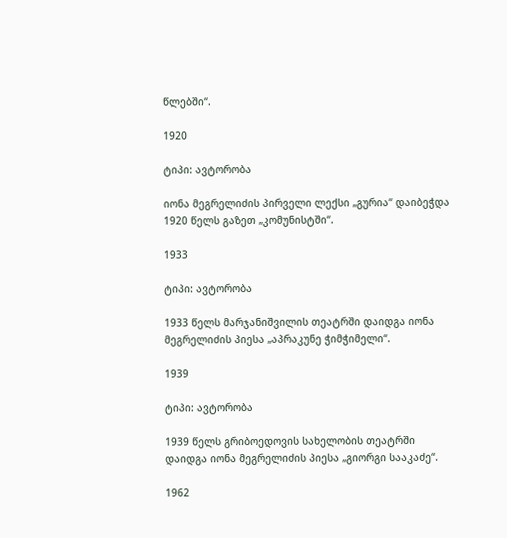წლებში“.

1920

ტიპი: ავტორობა

იონა მეგრელიძის პირველი ლექსი „გურია“ დაიბეჭდა 1920 წელს გაზეთ „კომუნისტში“.

1933

ტიპი: ავტორობა

1933 წელს მარჯანიშვილის თეატრში დაიდგა იონა მეგრელიძის პიესა „აპრაკუნე ჭიმჭიმელი“.

1939

ტიპი: ავტორობა

1939 წელს გრიბოედოვის სახელობის თეატრში დაიდგა იონა მეგრელიძის პიესა „გიორგი სააკაძე“.

1962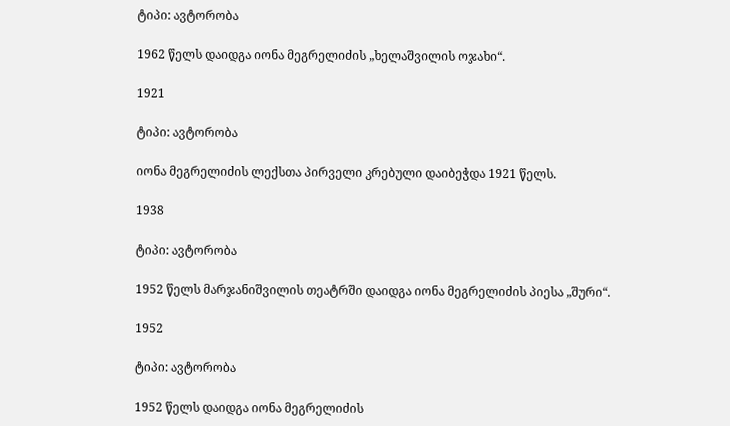ტიპი: ავტორობა

1962 წელს დაიდგა იონა მეგრელიძის „ხელაშვილის ოჯახი“.

1921

ტიპი: ავტორობა

იონა მეგრელიძის ლექსთა პირველი კრებული დაიბეჭდა 1921 წელს.

1938

ტიპი: ავტორობა

1952 წელს მარჯანიშვილის თეატრში დაიდგა იონა მეგრელიძის პიესა „შური“.

1952

ტიპი: ავტორობა

1952 წელს დაიდგა იონა მეგრელიძის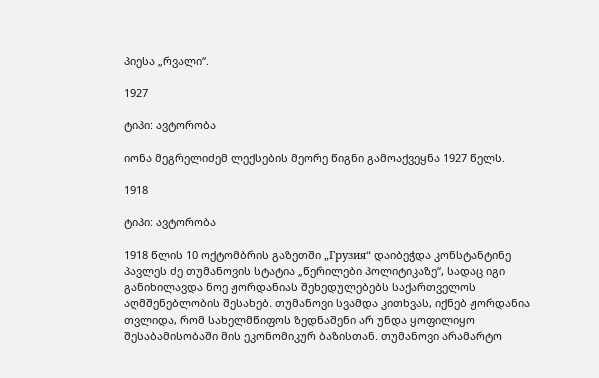პიესა „რვალი“.

1927

ტიპი: ავტორობა

იონა მეგრელიძემ ლექსების მეორე წიგნი გამოაქვეყნა 1927 წელს.

1918

ტიპი: ავტორობა

1918 წლის 10 ოქტომბრის გაზეთში „Грузия“ დაიბეჭდა კონსტანტინე პავლეს ძე თუმანოვის სტატია „წერილები პოლიტიკაზე“, სადაც იგი განიხილავდა ნოე ჟორდანიას შეხედულებებს საქართველოს აღმშენებლობის შესახებ. თუმანოვი სვამდა კითხვას, იქნებ ჟორდანია თვლიდა, რომ სახელმწიფოს ზედნაშენი არ უნდა ყოფილიყო შესაბამისობაში მის ეკონომიკურ ბაზისთან. თუმანოვი არამარტო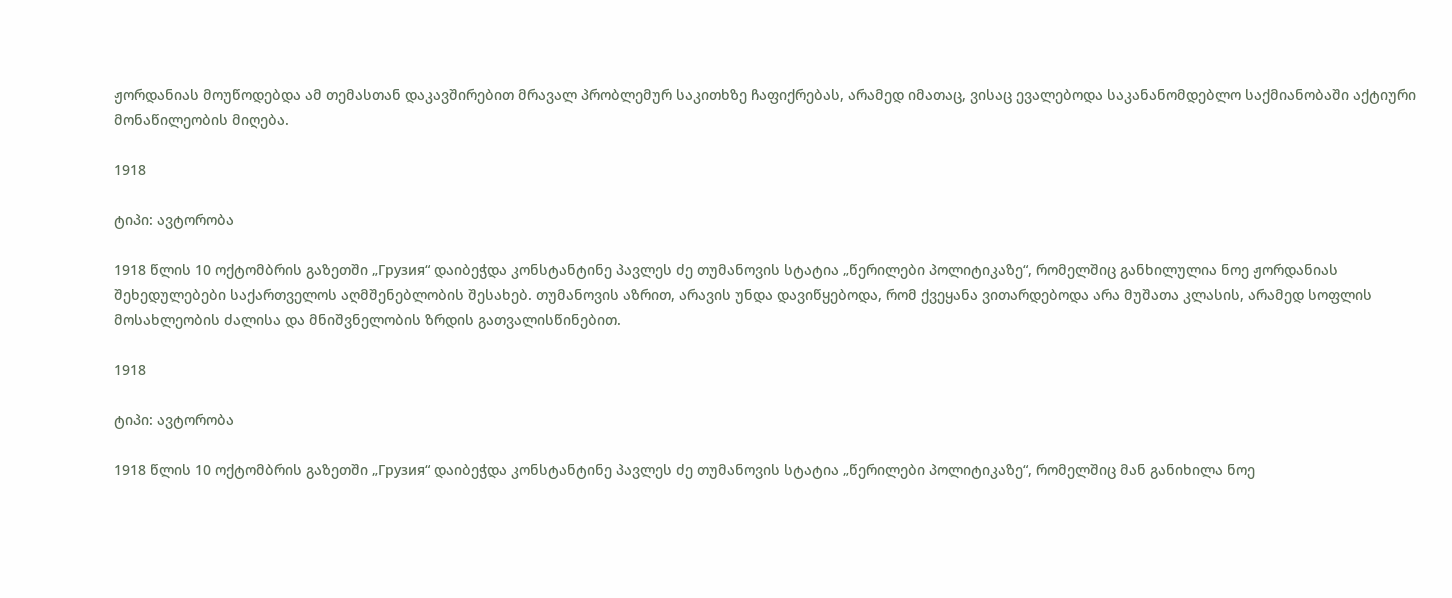ჟორდანიას მოუწოდებდა ამ თემასთან დაკავშირებით მრავალ პრობლემურ საკითხზე ჩაფიქრებას, არამედ იმათაც, ვისაც ევალებოდა საკანანომდებლო საქმიანობაში აქტიური მონაწილეობის მიღება.

1918

ტიპი: ავტორობა

1918 წლის 10 ოქტომბრის გაზეთში „Грузия“ დაიბეჭდა კონსტანტინე პავლეს ძე თუმანოვის სტატია „წერილები პოლიტიკაზე“, რომელშიც განხილულია ნოე ჟორდანიას შეხედულებები საქართველოს აღმშენებლობის შესახებ. თუმანოვის აზრით, არავის უნდა დავიწყებოდა, რომ ქვეყანა ვითარდებოდა არა მუშათა კლასის, არამედ სოფლის მოსახლეობის ძალისა და მნიშვნელობის ზრდის გათვალისწინებით.

1918

ტიპი: ავტორობა

1918 წლის 10 ოქტომბრის გაზეთში „Грузия“ დაიბეჭდა კონსტანტინე პავლეს ძე თუმანოვის სტატია „წერილები პოლიტიკაზე“, რომელშიც მან განიხილა ნოე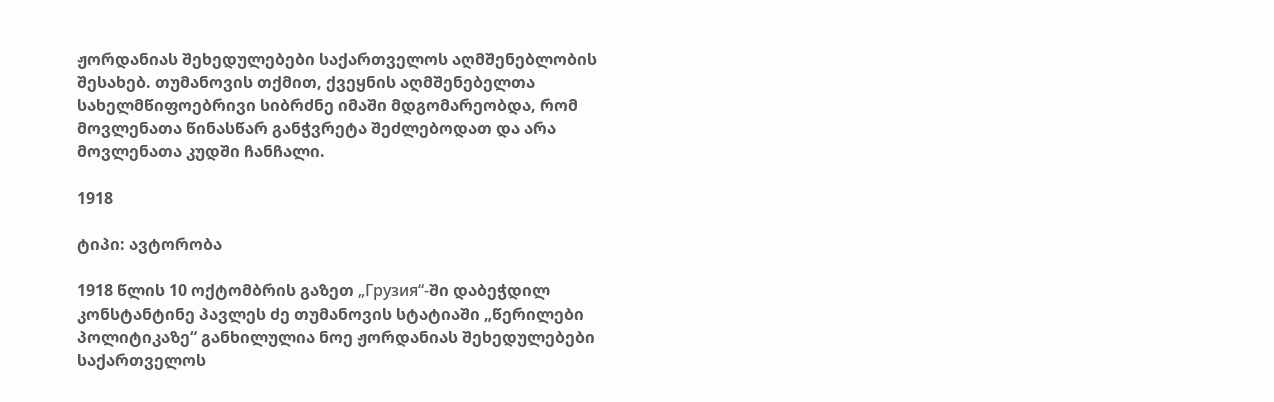ჟორდანიას შეხედულებები საქართველოს აღმშენებლობის შესახებ. თუმანოვის თქმით, ქვეყნის აღმშენებელთა სახელმწიფოებრივი სიბრძნე იმაში მდგომარეობდა, რომ მოვლენათა წინასწარ განჭვრეტა შეძლებოდათ და არა მოვლენათა კუდში ჩანჩალი.

1918

ტიპი: ავტორობა

1918 წლის 10 ოქტომბრის გაზეთ „Грузия“-ში დაბეჭდილ კონსტანტინე პავლეს ძე თუმანოვის სტატიაში „წერილები პოლიტიკაზე“ განხილულია ნოე ჟორდანიას შეხედულებები საქართველოს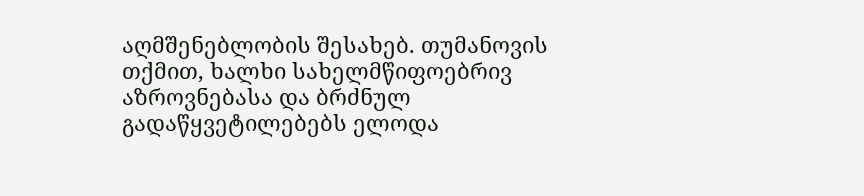აღმშენებლობის შესახებ. თუმანოვის თქმით, ხალხი სახელმწიფოებრივ აზროვნებასა და ბრძნულ გადაწყვეტილებებს ელოდა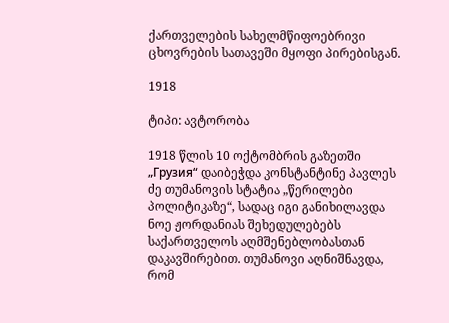ქართველების სახელმწიფოებრივი ცხოვრების სათავეში მყოფი პირებისგან.

1918

ტიპი: ავტორობა

1918 წლის 10 ოქტომბრის გაზეთში „Грузия“ დაიბეჭდა კონსტანტინე პავლეს ძე თუმანოვის სტატია „წერილები პოლიტიკაზე“, სადაც იგი განიხილავდა ნოე ჟორდანიას შეხედულებებს საქართველოს აღმშენებლობასთან დაკავშირებით. თუმანოვი აღნიშნავდა, რომ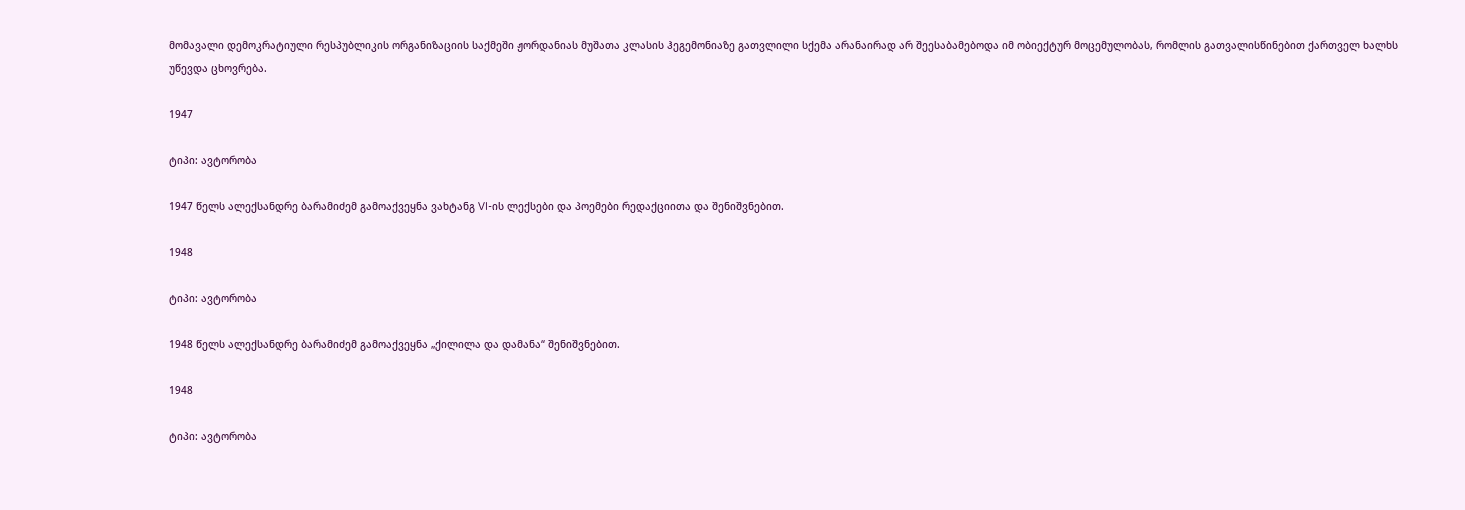მომავალი დემოკრატიული რესპუბლიკის ორგანიზაციის საქმეში ჟორდანიას მუშათა კლასის ჰეგემონიაზე გათვლილი სქემა არანაირად არ შეესაბამებოდა იმ ობიექტურ მოცემულობას, რომლის გათვალისწინებით ქართველ ხალხს უწევდა ცხოვრება.

1947

ტიპი: ავტორობა

1947 წელს ალექსანდრე ბარამიძემ გამოაქვეყნა ვახტანგ VI-ის ლექსები და პოემები რედაქციითა და შენიშვნებით.

1948

ტიპი: ავტორობა

1948 წელს ალექსანდრე ბარამიძემ გამოაქვეყნა „ქილილა და დამანა“ შენიშვნებით.

1948

ტიპი: ავტორობა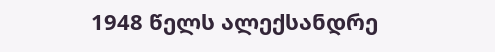1948 წელს ალექსანდრე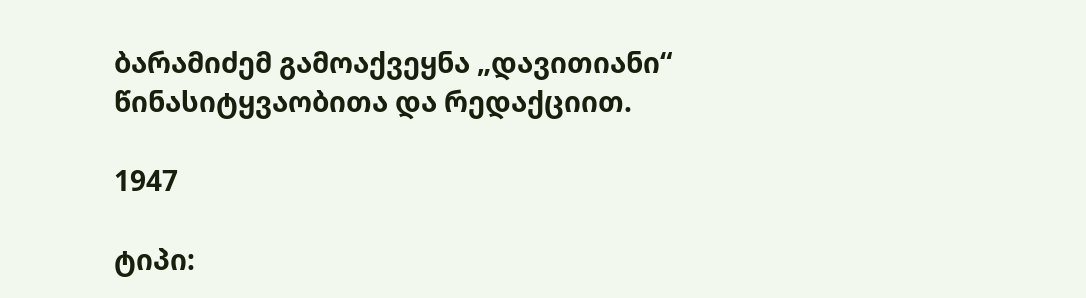ბარამიძემ გამოაქვეყნა „დავითიანი“ წინასიტყვაობითა და რედაქციით.

1947

ტიპი: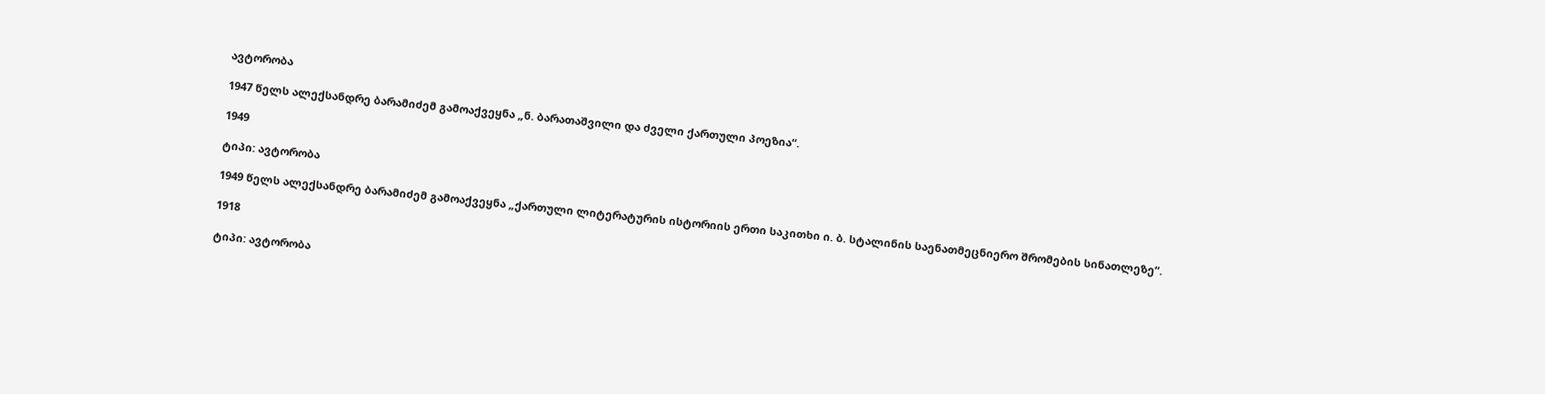ავტორობა

1947 წელს ალექსანდრე ბარამიძემ გამოაქვეყნა „ნ. ბარათაშვილი და ძველი ქართული პოეზია“.

1949

ტიპი: ავტორობა

1949 წელს ალექსანდრე ბარამიძემ გამოაქვეყნა „ქართული ლიტერატურის ისტორიის ერთი საკითხი ი. ბ. სტალინის საენათმეცნიერო შრომების სინათლეზე“.

1918

ტიპი: ავტორობა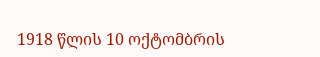1918 წლის 10 ოქტომბრის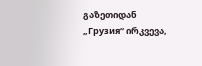გაზეთიდან „Грузия“ ირკვევა,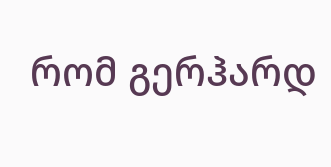რომ გერჰარდ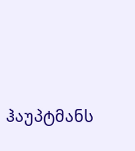ჰაუპტმანს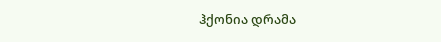ჰქონია დრამა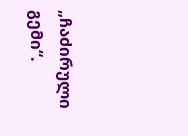„ჩაძირული გემი“.